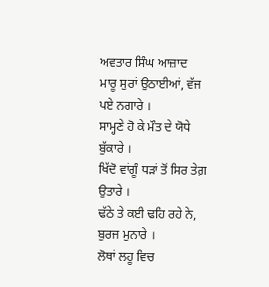ਅਵਤਾਰ ਸਿੰਘ ਆਜ਼ਾਦ
ਮਾਰੂ ਸੁਰਾਂ ਉਠਾਈਆਂ, ਵੱਜ ਪਏ ਨਗਾਰੇ ।
ਸਾਮ੍ਹਣੇ ਹੋ ਕੇ ਮੌਤ ਦੇ ਯੋਧੇ ਬੁੱਕਾਰੇ ।
ਖਿੱਦੋ ਵਾਂਗੂੰ ਧੜਾਂ ਤੋਂ ਸਿਰ ਤੇਗ਼ ਉਤਾਰੇ ।
ਢੱਠੇ ਤੇ ਕਈ ਢਹਿ ਰਹੇ ਨੇ, ਬੁਰਜ ਮੁਨਾਰੇ ।
ਲੋਥਾਂ ਲਹੂ ਵਿਚ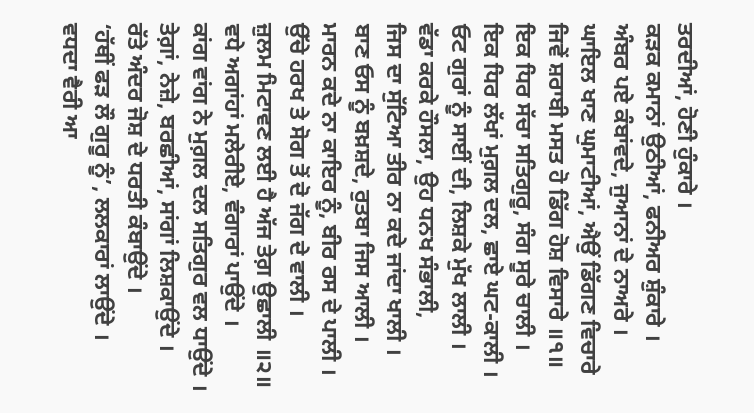ਤਰਦੀਆਂ, ਹੋਣੀ ਹੁੰਕਾਰੇ ।
ਕੜਕ ਕਮਾਨਾਂ ਉਠੀਆਂ, ਫਨੀਅਰ ਸ਼ੁੰਕਾਰੇ ।
ਅੰਬਰ ਪਏ ਕੰਬਾਂਵਦੇ, ਜੁਆਨਾਂ ਦੇ ਨਾਅਰੇ ।
ਘਾਇਲ ਖਾਣ ਘੁਮਾਟੀਆਂ, ਐਉਂ ਡਿੱਗਣ ਵਿਚਾਰੇ
ਜਿਵੇਂ ਸ਼ਰਾਬੀ ਮਸਤ ਹੋ ਡਿੱਗ ਹੋਸ਼ ਵਿਸਾਰੇ ॥੧॥
ਇਕ ਧਿਰ ਸੱਚਾ ਸਤਿਗੁਰੂ, ਸੰਗ ਸੂਰੇ ਚਾਲੀ ।
ਇਕ ਧਿਰ ਲੱਖਾਂ ਮੁਗ਼ਲ ਦਲ, ਛਾਏ ਘਟ-ਕਾਲੀ ।
ਓਟ ਗੁਰਾਂ ਨੂੰ ਸਾਈਂ ਦੀ, ਲਿਸ਼ਕੇ ਮੁੱਖ ਲਾਲੀ ।
ਵੱਡਾ ਕਰਕੇ ਹੌਸਲਾ, ਉਹ ਧਨਖ ਸੰਭਾਲੀ,
ਜਿਸ ਦਾ ਸੁੱਟਿਆ ਤੀਰ ਨਾ ਕਦੇ ਜਾਂਦਾ ਖਾਲੀ ।
ਬਾਣ ਓਸ ਨੂੰ ਬਖ਼ਸ਼ਦੇ, ਰੁਤਬਾ ਜਿਸ ਆਲੀ ।
ਮਾਰਨ ਕਦੇ ਨਾ ਕਾਇਰ ਨੂੰ, ਬੀਰ ਰਸ ਦੇ ਪਾਲੀ ।
ਉੱਚੇ ਹਰਖ ਤੇ ਸੋਗ ਤੋਂ ਦੋ ਜੱਗ ਦੇ ਵਾਲੀ ।
ਜ਼ੁਲਮ ਮਿਟਾਵਣ ਲਈ ਹੈ ਅੱਜ ਤੇਗ਼ ਉਛਾਲੀ ॥੨॥
ਵਧੇ ਅਗਾਂਹਾਂ ਮਲੇਰੀਏ, ਵੰਗਾਰਾਂ ਪਾਉਂਦੇ ।
ਕਾਂਗ ਵਾਂਗ ਨੇ ਮੁਗ਼ਲ ਦਲ ਸਤਿਗੁਰ ਵਲ ਧਾਉਂਦੇ ।
ਤੇਗ਼ਾਂ, ਨੇਜ਼ੇ, ਬਰਛੀਆਂ, ਸਾਂਗਾਂ ਲਿਸ਼ਕਾਉਂਦੇ ।
ਰੱਤੇ ਅੰਦਰ ਜੋਸ਼ ਦੇ ਧਰਤੀ ਕੰਬਾਉਂਦੇ ।
‘ਹੱਥੀਂ ਫੜ ਲੌ ਗੁਰੂ ਨੂੰ’, ਲਲਕਾਰਾਂ ਲਾਉਂਦੇ ।
ਵਧਦਾ ਵੈਰੀ ਆ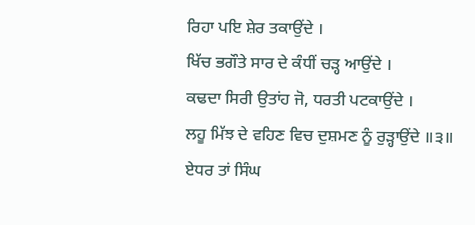ਰਿਹਾ ਪਇ ਸ਼ੇਰ ਤਕਾਉਂਦੇ ।
ਖਿੱਚ ਭਗੌਤੇ ਸਾਰ ਦੇ ਕੰਧੀਂ ਚੜ੍ਹ ਆਉਂਦੇ ।
ਕਢਦਾ ਸਿਰੀ ਉਤਾਂਹ ਜੋ, ਧਰਤੀ ਪਟਕਾਉਂਦੇ ।
ਲਹੂ ਮਿੱਝ ਦੇ ਵਹਿਣ ਵਿਚ ਦੁਸ਼ਮਣ ਨੂੰ ਰੁੜ੍ਹਾਉਂਦੇ ॥੩॥
ਏਧਰ ਤਾਂ ਸਿੰਘ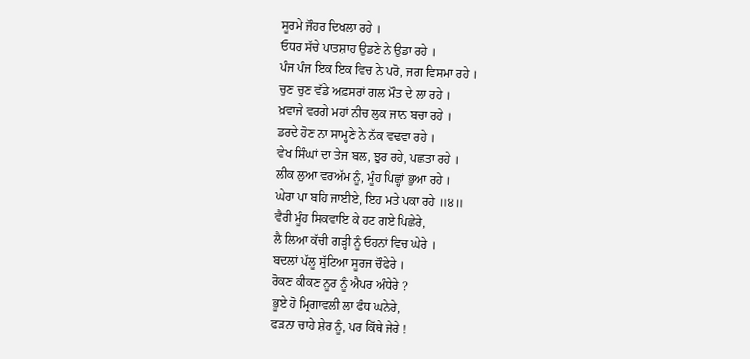ਸੂਰਮੇ ਜੌਹਰ ਦਿਖਲਾ ਰਹੇ ।
ਓਧਰ ਸੱਚੇ ਪਾਤਸ਼ਾਹ ਉਡਣੇ ਨੇ ਉਡਾ ਰਹੇ ।
ਪੰਜ ਪੰਜ ਇਕ ਇਕ ਵਿਚ ਨੇ ਪਰੋ, ਜਗ ਵਿਸਮਾ ਰਹੇ ।
ਚੁਣ ਚੁਣ ਵੱਡੇ ਅਫ਼ਸਰਾਂ ਗਲ ਮੌਤ ਦੇ ਲਾ ਰਹੇ ।
ਖ਼ਵਾਜੇ ਵਰਗੇ ਮਹਾਂ ਨੀਚ ਲੁਕ ਜਾਨ ਬਚਾ ਰਹੇ ।
ਡਰਦੇ ਹੋਣ ਨਾ ਸਾਮ੍ਹਣੇ ਨੇ ਨੱਕ ਵਢਵਾ ਰਹੇ ।
ਵੇਖ ਸਿੰਘਾਂ ਦਾ ਤੇਜ ਬਲ, ਝੁਰ ਰਹੇ, ਪਛਤਾ ਰਹੇ ।
ਲੀਕ ਲੁਆ ਵਰਅੱਮ ਨੂੰ, ਮੂੰਹ ਪਿਛ੍ਹਾਂ ਭੁਆ ਰਹੇ ।
ਘੇਰਾ ਪਾ ਬਹਿ ਜਾਈਏ, ਇਹ ਮਤੇ ਪਕਾ ਰਹੇ ॥੪॥
ਵੈਰੀ ਮੂੰਹ ਸਿਕਵਾਇ ਕੇ ਹਟ ਗਏ ਪਿਛੇਰੇ,
ਲੈ ਲਿਆ ਕੱਚੀ ਗੜ੍ਹੀ ਨੂੰ ਓਹਨਾਂ ਵਿਚ ਘੇਰੇ ।
ਬਦਲਾਂ ਪੱਲੂ ਸੁੱਟਿਆ ਸੂਰਜ ਚੌਫੇਰੇ ।
ਰੋਕਣ ਕੀਕਣ ਨੂਰ ਨੂੰ ਐਪਰ ਅੰਧੇਰੇ ?
ਭੂਏ ਹੋ ਮ੍ਰਿਗਾਵਲੀ ਲਾ ਫੰਧ ਘਨੇਰੇ,
ਫੜਨਾ ਚਾਹੇ ਸ਼ੇਰ ਨੂੰ, ਪਰ ਕਿੱਥੇ ਜੇਰੇ !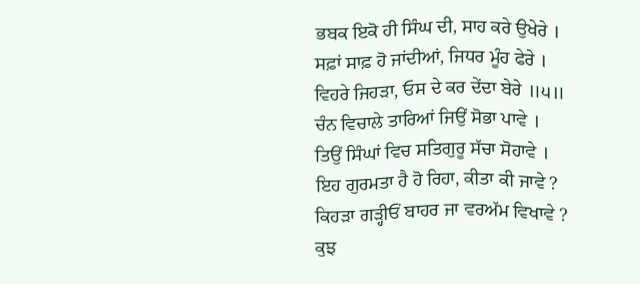ਭਬਕ ਇਕੋ ਹੀ ਸਿੰਘ ਦੀ, ਸਾਹ ਕਰੇ ਉਖੇਰੇ ।
ਸਫ਼ਾਂ ਸਾਫ਼ ਹੋ ਜਾਂਦੀਆਂ, ਜਿਧਰ ਮੂੰਹ ਫੇਰੇ ।
ਵਿਹਰੇ ਜਿਹੜਾ, ਓਸ ਦੇ ਕਰ ਦੇਂਦਾ ਬੇਰੇ ॥੫॥
ਚੰਨ ਵਿਚਾਲੇ ਤਾਰਿਆਂ ਜਿਉਂ ਸੋਭਾ ਪਾਵੇ ।
ਤਿਉਂ ਸਿੰਘਾਂ ਵਿਚ ਸਤਿਗੁਰੂ ਸੱਚਾ ਸੋਹਾਵੇ ।
ਇਹ ਗੁਰਮਤਾ ਹੈ ਹੋ ਰਿਹਾ, ਕੀਤਾ ਕੀ ਜਾਵੇ ?
ਕਿਹੜਾ ਗੜ੍ਹੀਓਂ ਬਾਹਰ ਜਾ ਵਰਅੱਮ ਵਿਖਾਵੇ ?
ਕੁਝ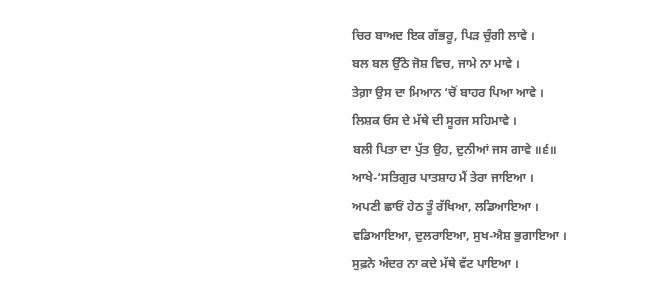ਚਿਰ ਬਾਅਦ ਇਕ ਗੱਭਰੂ, ਪਿੜ ਚੁੰਗੀ ਲਾਵੇ ।
ਬਲ ਬਲ ਉੱਠੇ ਜੋਸ਼ ਵਿਚ, ਜਾਮੇ ਨਾ ਮਾਵੇ ।
ਤੇਗ਼ਾ ਉਸ ਦਾ ਮਿਆਨ ‘ਚੋਂ ਬਾਹਰ ਪਿਆ ਆਵੇ ।
ਲਿਸ਼ਕ ਓਸ ਦੇ ਮੱਥੇ ਦੀ ਸੂਰਜ ਸਹਿਮਾਵੇ ।
ਬਲੀ ਪਿਤਾ ਦਾ ਪੁੱਤ ਉਹ, ਦੁਨੀਆਂ ਜਸ ਗਾਵੇ ॥੬॥
ਆਖੇ-‘ਸਤਿਗੁਰ ਪਾਤਸ਼ਾਹ ਮੈਂ ਤੇਰਾ ਜਾਇਆ ।
ਅਪਣੀ ਛਾਓਂ ਹੇਠ ਤੂੰ ਰੱਖਿਆ, ਲਡਿਆਇਆ ।
ਵਡਿਆਇਆ, ਦੁਲਰਾਇਆ, ਸੁਖ-ਐਸ਼ ਭੁਗਾਇਆ ।
ਸੁਫ਼ਨੇ ਅੰਦਰ ਨਾ ਕਦੇ ਮੱਥੇ ਵੱਟ ਪਾਇਆ ।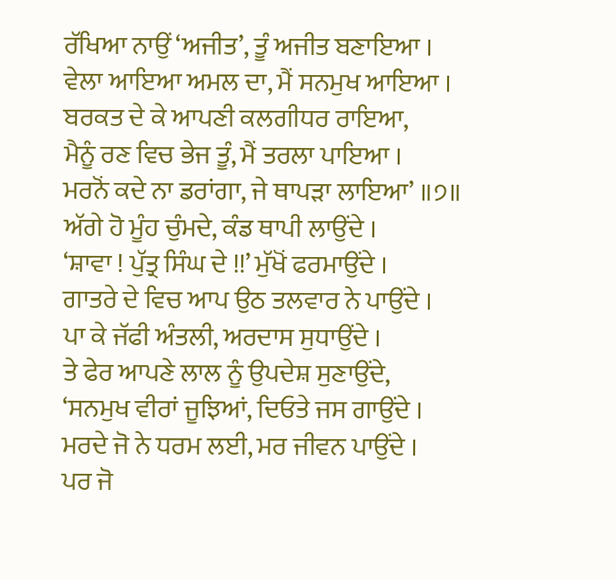ਰੱਖਿਆ ਨਾਉਂ ‘ਅਜੀਤ’, ਤੂੰ ਅਜੀਤ ਬਣਾਇਆ ।
ਵੇਲਾ ਆਇਆ ਅਮਲ ਦਾ, ਮੈਂ ਸਨਮੁਖ ਆਇਆ ।
ਬਰਕਤ ਦੇ ਕੇ ਆਪਣੀ ਕਲਗੀਧਰ ਰਾਇਆ,
ਮੈਨੂੰ ਰਣ ਵਿਚ ਭੇਜ ਤੂੰ, ਮੈਂ ਤਰਲਾ ਪਾਇਆ ।
ਮਰਨੋਂ ਕਦੇ ਨਾ ਡਰਾਂਗਾ, ਜੇ ਥਾਪੜਾ ਲਾਇਆ’ ॥੭॥
ਅੱਗੇ ਹੋ ਮੂੰਹ ਚੁੰਮਦੇ, ਕੰਡ ਥਾਪੀ ਲਾਉਂਦੇ ।
‘ਸ਼ਾਵਾ ! ਪੁੱਤ੍ਰ ਸਿੰਘ ਦੇ !!’ ਮੁੱਖੋਂ ਫਰਮਾਉਂਦੇ ।
ਗਾਤਰੇ ਦੇ ਵਿਚ ਆਪ ਉਠ ਤਲਵਾਰ ਨੇ ਪਾਉਂਦੇ ।
ਪਾ ਕੇ ਜੱਫੀ ਅੰਤਲੀ, ਅਰਦਾਸ ਸੁਧਾਉਂਦੇ ।
ਤੇ ਫੇਰ ਆਪਣੇ ਲਾਲ ਨੂੰ ਉਪਦੇਸ਼ ਸੁਣਾਉਂਦੇ,
‘ਸਨਮੁਖ ਵੀਰਾਂ ਜੂਝਿਆਂ, ਦਿਓਤੇ ਜਸ ਗਾਉਂਦੇ ।
ਮਰਦੇ ਜੋ ਨੇ ਧਰਮ ਲਈ, ਮਰ ਜੀਵਨ ਪਾਉਂਦੇ ।
ਪਰ ਜੋ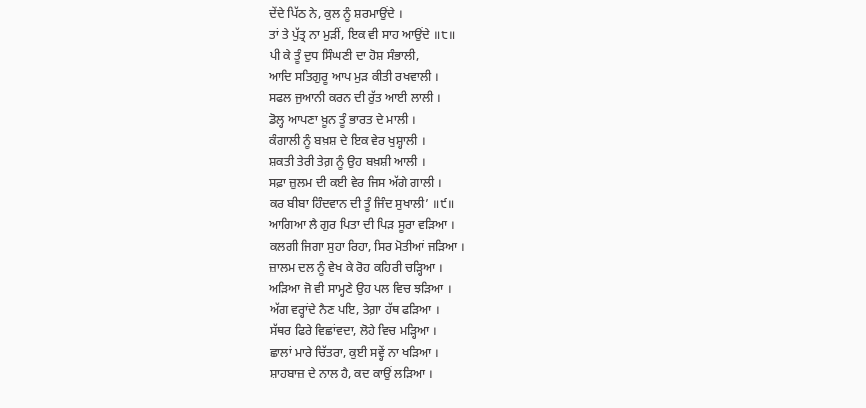ਦੇਂਦੇ ਪਿੱਠ ਨੇ, ਕੁਲ ਨੂੰ ਸ਼ਰਮਾਉਂਦੇ ।
ਤਾਂ ਤੇ ਪੁੱਤ੍ਰ ਨਾ ਮੁੜੀਂ, ਇਕ ਵੀ ਸਾਹ ਆਉਂਦੇ ॥੮॥
ਪੀ ਕੇ ਤੂੰ ਦੁਧ ਸਿੰਘਣੀ ਦਾ ਹੋਸ਼ ਸੰਭਾਲੀ,
ਆਦਿ ਸਤਿਗੁਰੂ ਆਪ ਮੁੜ ਕੀਤੀ ਰਖਵਾਲੀ ।
ਸਫਲ ਜੁਆਨੀ ਕਰਨ ਦੀ ਰੁੱਤ ਆਈ ਲਾਲੀ ।
ਡੋਲ੍ਹ ਆਪਣਾ ਖ਼ੂਨ ਤੂੰ ਭਾਰਤ ਦੇ ਮਾਲੀ ।
ਕੰਗਾਲੀ ਨੂੰ ਬਖ਼ਸ਼ ਦੇ ਇਕ ਵੇਰ ਖੁਸ਼੍ਹਾਲੀ ।
ਸ਼ਕਤੀ ਤੇਰੀ ਤੇਗ਼ ਨੂੰ ਉਹ ਬਖ਼ਸ਼ੀ ਆਲੀ ।
ਸਫ਼ਾ ਜ਼ੁਲਮ ਦੀ ਕਈ ਵੇਰ ਜਿਸ ਅੱਗੇ ਗਾਲੀ ।
ਕਰ ਬੀਬਾ ਹਿੰਦਵਾਨ ਦੀ ਤੂੰ ਜਿੰਦ ਸੁਖਾਲੀ’ ॥੯॥
ਆਗਿਆ ਲੈ ਗੁਰ ਪਿਤਾ ਦੀ ਪਿੜ ਸੂਰਾ ਵੜਿਆ ।
ਕਲਗੀ ਜਿਗਾ ਸੁਹਾ ਰਿਹਾ, ਸਿਰ ਮੋਤੀਆਂ ਜੜਿਆ ।
ਜ਼ਾਲਮ ਦਲ ਨੂੰ ਵੇਖ ਕੇ ਰੋਹ ਕਹਿਰੀ ਚੜ੍ਹਿਆ ।
ਅੜਿਆ ਜੋ ਵੀ ਸਾਮ੍ਹਣੇ ਉਹ ਪਲ ਵਿਚ ਝੜਿਆ ।
ਅੱਗ ਵਰ੍ਹਾਂਦੇ ਨੈਣ ਪਇ, ਤੇਗ਼ਾ ਹੱਥ ਫੜਿਆ ।
ਸੱਥਰ ਫਿਰੇ ਵਿਛਾਂਵਦਾ, ਲੋਹੇ ਵਿਚ ਮੜ੍ਹਿਆ ।
ਛਾਲਾਂ ਮਾਰੇ ਚਿੱਤਰਾ, ਕੁਈ ਸਵ੍ਹੇਂ ਨਾ ਖੜਿਆ ।
ਸ਼ਾਹਬਾਜ਼ ਦੇ ਨਾਲ ਹੈ, ਕਦ ਕਾਉਂ ਲੜਿਆ ।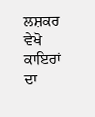ਲਸ਼ਕਰ ਵੇਖੋ ਕਾਇਰਾਂ ਦਾ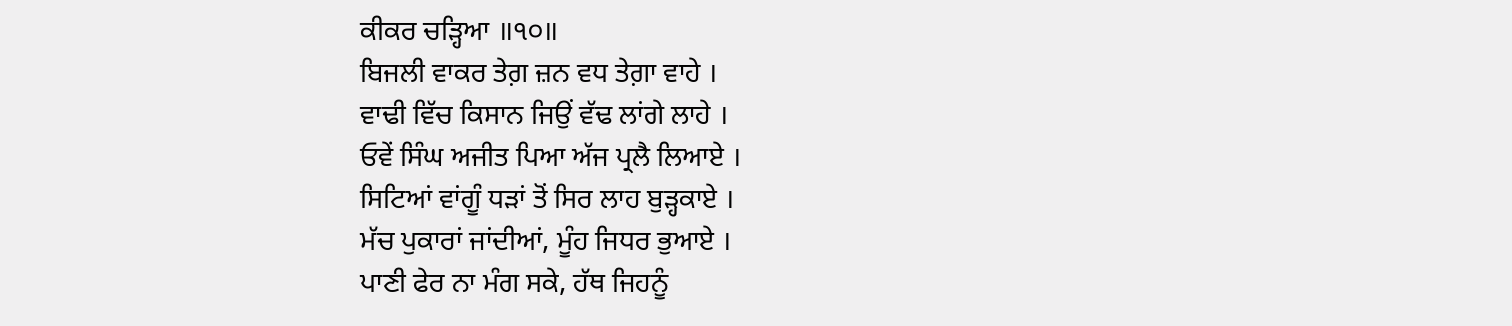ਕੀਕਰ ਚੜ੍ਹਿਆ ॥੧੦॥
ਬਿਜਲੀ ਵਾਕਰ ਤੇਗ਼ ਜ਼ਨ ਵਧ ਤੇਗ਼ਾ ਵਾਹੇ ।
ਵਾਢੀ ਵਿੱਚ ਕਿਸਾਨ ਜਿਉਂ ਵੱਢ ਲਾਂਗੇ ਲਾਹੇ ।
ਓਵੇਂ ਸਿੰਘ ਅਜੀਤ ਪਿਆ ਅੱਜ ਪ੍ਰਲੈ ਲਿਆਏ ।
ਸਿਟਿਆਂ ਵਾਂਗੂੰ ਧੜਾਂ ਤੋਂ ਸਿਰ ਲਾਹ ਬੁੜ੍ਹਕਾਏ ।
ਮੱਚ ਪੁਕਾਰਾਂ ਜਾਂਦੀਆਂ, ਮੂੰਹ ਜਿਧਰ ਭੁਆਏ ।
ਪਾਣੀ ਫੇਰ ਨਾ ਮੰਗ ਸਕੇ, ਹੱਥ ਜਿਹਨੂੰ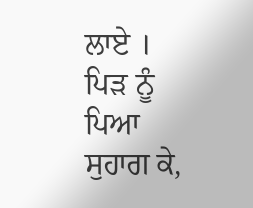ਲਾਏ ।
ਪਿੜ ਨੂੰ ਪਿਆ ਸੁਹਾਗ ਕੇ,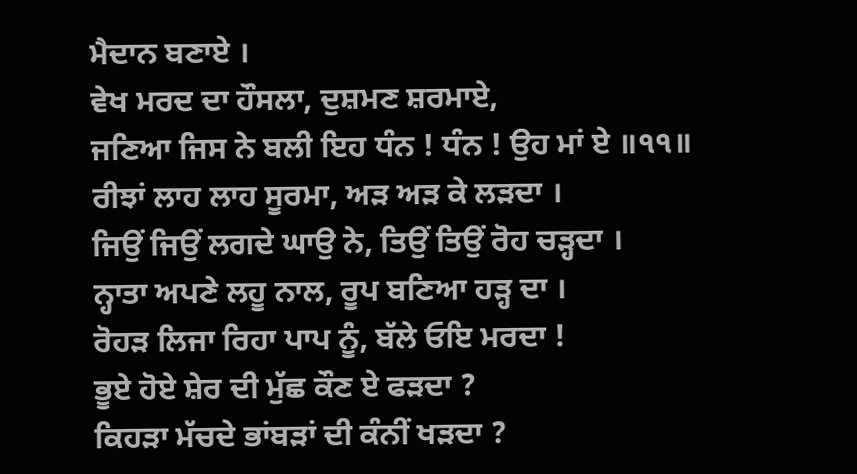ਮੈਦਾਨ ਬਣਾਏ ।
ਵੇਖ ਮਰਦ ਦਾ ਹੌਸਲਾ, ਦੁਸ਼ਮਣ ਸ਼ਰਮਾਏ,
ਜਣਿਆ ਜਿਸ ਨੇ ਬਲੀ ਇਹ ਧੰਨ ! ਧੰਨ ! ਉਹ ਮਾਂ ਏ ॥੧੧॥
ਰੀਝਾਂ ਲਾਹ ਲਾਹ ਸੂਰਮਾ, ਅੜ ਅੜ ਕੇ ਲੜਦਾ ।
ਜਿਉਂ ਜਿਉਂ ਲਗਦੇ ਘਾਉ ਨੇ, ਤਿਉਂ ਤਿਉਂ ਰੋਹ ਚੜ੍ਹਦਾ ।
ਨ੍ਹਾਤਾ ਅਪਣੇ ਲਹੂ ਨਾਲ, ਰੂਪ ਬਣਿਆ ਹੜ੍ਹ ਦਾ ।
ਰੋਹੜ ਲਿਜਾ ਰਿਹਾ ਪਾਪ ਨੂੰ, ਬੱਲੇ ਓਇ ਮਰਦਾ !
ਭੂਏ ਹੋਏ ਸ਼ੇਰ ਦੀ ਮੁੱਛ ਕੌਣ ਏ ਫੜਦਾ ?
ਕਿਹੜਾ ਮੱਚਦੇ ਭਾਂਬੜਾਂ ਦੀ ਕੰਨੀਂ ਖੜਦਾ ?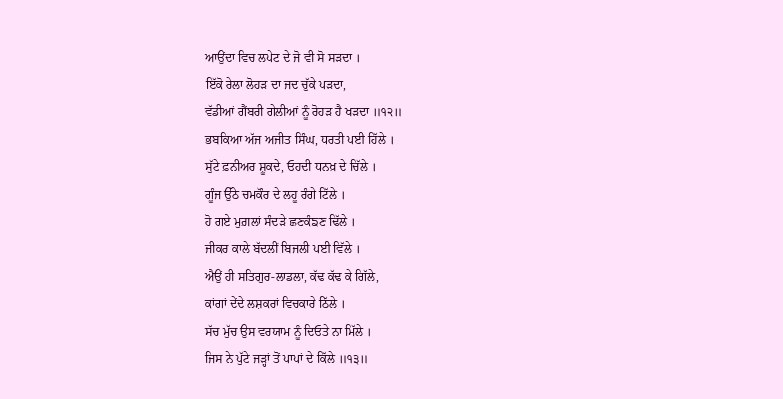ਆਉਂਦਾ ਵਿਚ ਲਪੇਟ ਦੇ ਜੋ ਵੀ ਸੋ ਸੜਦਾ ।
ਇੱਕੋ ਰੇਲਾ ਲੋਹੜ ਦਾ ਜਦ ਚੁੱਕੇ ਪੜਦਾ,
ਵੱਡੀਆਂ ਗੈਂਬਰੀ ਗੇਲੀਆਂ ਨੂੰ ਰੋਹੜ ਹੈ ਖੜਦਾ ॥੧੨॥
ਭਬਕਿਆ ਅੱਜ ਅਜੀਤ ਸਿੰਘ, ਧਰਤੀ ਪਈ ਹਿੱਲੇ ।
ਸੁੱਟੇ ਫ਼ਨੀਅਰ ਸ਼ੂਕਦੇ, ਓਹਦੀ ਧਨਖ਼ ਦੇ ਚਿੱਲੇ ।
ਗੂੰਜ ਉੱਠੇ ਚਮਕੌਰ ਦੇ ਲਹੂ ਰੰਗੇ ਟਿੱਲੇ ।
ਹੋ ਗਏ ਮੁਗ਼ਲਾਂ ਸੰਦੜੇ ਛਣਕੰਙਣ ਢਿੱਲੇ ।
ਜੀਕਰ ਕਾਲੇ ਬੱਦਲੀਂ ਬਿਜਲੀ ਪਈ ਵਿੱਲੇ ।
ਐਉਂ ਹੀ ਸਤਿਗੁਰ-ਲਾਡਲਾ, ਕੱਢ ਕੱਢ ਕੇ ਗਿੱਲੇ,
ਕਾਂਗਾਂ ਦੇਂਦੇ ਲਸ਼ਕਰਾਂ ਵਿਚਕਾਰੇ ਠਿੱਲੇ ।
ਸੱਚ ਮੁੱਚ ਉਸ ਵਰਯਾਮ ਨੂੰ ਦਿਓਤੇ ਨਾ ਮਿੱਲੇ ।
ਜਿਸ ਨੇ ਪੁੱਟੇ ਜੜ੍ਹਾਂ ਤੋਂ ਪਾਪਾਂ ਦੇ ਕਿੱਲੇ ॥੧੩॥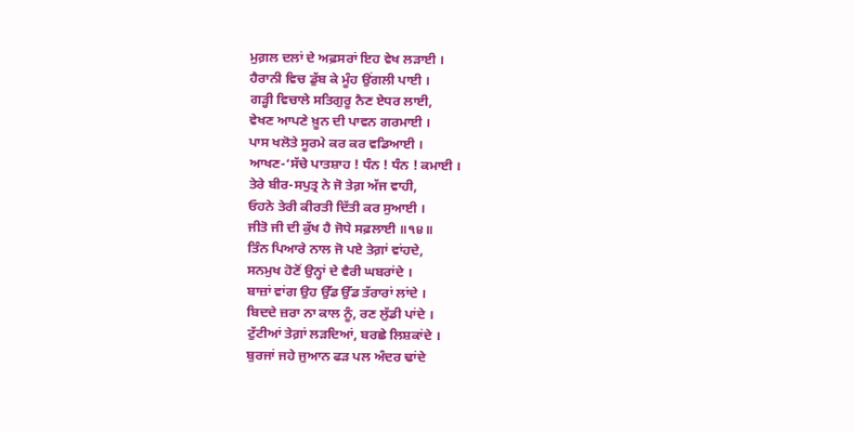ਮੁਗ਼ਲ ਦਲਾਂ ਦੇ ਅਫ਼ਸਰਾਂ ਇਹ ਵੇਖ ਲੜਾਈ ।
ਹੈਰਾਨੀ ਵਿਚ ਡੁੱਬ ਕੇ ਮੂੰਹ ਉਂਗਲੀ ਪਾਈ ।
ਗੜ੍ਹੀ ਵਿਚਾਲੇ ਸਤਿਗੁਰੂ ਨੈਣ ਏਧਰ ਲਾਈ,
ਵੇਖਣ ਆਪਣੇ ਖ਼ੂਨ ਦੀ ਪਾਵਨ ਗਰਮਾਈ ।
ਪਾਸ ਖਲੋਤੇ ਸੂਰਮੇ ਕਰ ਕਰ ਵਡਿਆਈ ।
ਆਖਣ-‘ਸੱਚੇ ਪਾਤਸ਼ਾਹ ! ਧੰਨ ! ਧੰਨ ! ਕਮਾਈ ।
ਤੇਰੇ ਬੀਰ-ਸਪੁਤ੍ਰ ਨੇ ਜੋ ਤੇਗ਼ ਅੱਜ ਵਾਹੀ,
ਓਹਨੇ ਤੇਰੀ ਕੀਰਤੀ ਦਿੱਤੀ ਕਰ ਸੁਆਈ ।
ਜੀਤੋ ਜੀ ਦੀ ਕੁੱਖ ਹੈ ਜੋਧੇ ਸਫ਼ਲਾਈ ॥੧੪॥
ਤਿੰਨ ਪਿਆਰੇ ਨਾਲ ਜੋ ਪਏ ਤੇਗ਼ਾਂ ਵਾਂਹਦੇ,
ਸਨਮੁਖ ਹੋਣੋਂ ਉਨ੍ਹਾਂ ਦੇ ਵੈਰੀ ਘਬਰਾਂਦੇ ।
ਬਾਜ਼ਾਂ ਵਾਂਗ ਉਹ ਉੱਡ ਉੱਡ ਤੱਰਾਰਾਂ ਲਾਂਦੇ ।
ਬਿਦਦੇ ਜ਼ਰਾ ਨਾ ਕਾਲ ਨੂੰ, ਰਣ ਲੁੱਡੀ ਪਾਂਦੇ ।
ਟੁੱਟੀਆਂ ਤੇਗ਼ਾਂ ਲੜਦਿਆਂ, ਬਰਛੇ ਲਿਸ਼ਕਾਂਦੇ ।
ਬੁਰਜਾਂ ਜਹੇ ਜੁਆਨ ਫੜ ਪਲ ਅੰਦਰ ਢਾਂਦੇ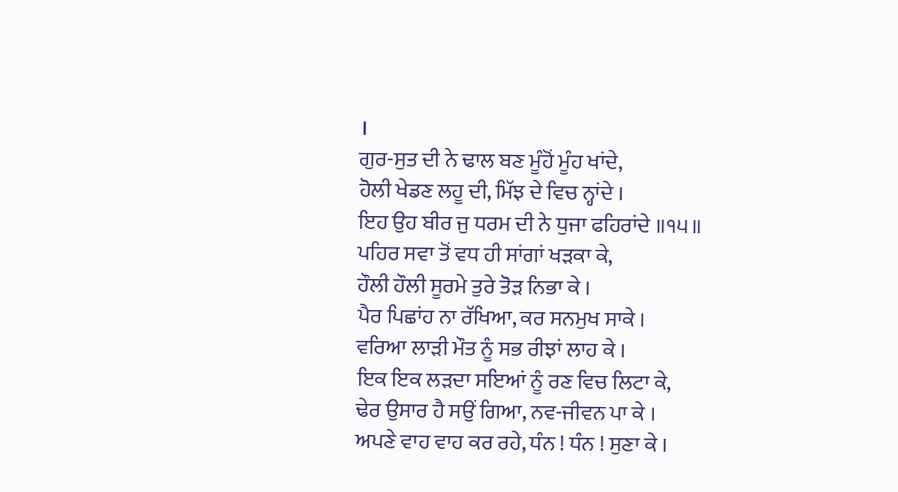।
ਗੁਰ-ਸੁਤ ਦੀ ਨੇ ਢਾਲ ਬਣ ਮੂੰਹੋਂ ਮੂੰਹ ਖਾਂਦੇ,
ਹੋਲੀ ਖੇਡਣ ਲਹੂ ਦੀ, ਮਿੱਝ ਦੇ ਵਿਚ ਨ੍ਹਾਂਦੇ ।
ਇਹ ਉਹ ਬੀਰ ਜੁ ਧਰਮ ਦੀ ਨੇ ਧੁਜਾ ਫਹਿਰਾਂਦੇ ॥੧੫॥
ਪਹਿਰ ਸਵਾ ਤੋਂ ਵਧ ਹੀ ਸਾਂਗਾਂ ਖੜਕਾ ਕੇ,
ਹੌਲੀ ਹੌਲੀ ਸੂਰਮੇ ਤੁਰੇ ਤੋੜ ਨਿਭਾ ਕੇ ।
ਪੈਰ ਪਿਛਾਂਹ ਨਾ ਰੱਖਿਆ, ਕਰ ਸਨਮੁਖ ਸਾਕੇ ।
ਵਰਿਆ ਲਾੜੀ ਮੌਤ ਨੂੰ ਸਭ ਰੀਝਾਂ ਲਾਹ ਕੇ ।
ਇਕ ਇਕ ਲੜਦਾ ਸਇਆਂ ਨੂੰ ਰਣ ਵਿਚ ਲਿਟਾ ਕੇ,
ਢੇਰ ਉਸਾਰ ਹੈ ਸਉਂ ਗਿਆ, ਨਵ-ਜੀਵਨ ਪਾ ਕੇ ।
ਅਪਣੇ ਵਾਹ ਵਾਹ ਕਰ ਰਹੇ, ਧੰਨ ! ਧੰਨ ! ਸੁਣਾ ਕੇ ।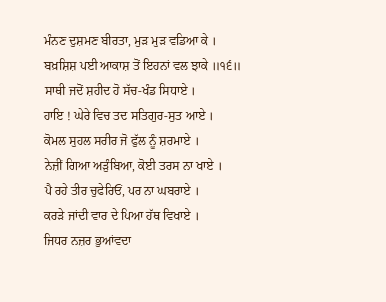ਮੰਨਣ ਦੁਸ਼ਮਣ ਬੀਰਤਾ, ਮੁੜ ਮੁੜ ਵਡਿਆ ਕੇ ।
ਬਖ਼ਸ਼ਿਸ਼ ਪਈ ਆਕਾਸ਼ ਤੋਂ ਇਹਨਾਂ ਵਲ ਝਾਕੇ ॥੧੬॥
ਸਾਥੀ ਜਦੋਂ ਸ਼ਹੀਦ ਹੋ ਸੱਚ-ਖੰਡ ਸਿਧਾਏ ।
ਹਾਇ ! ਘੇਰੇ ਵਿਚ ਤਦ ਸਤਿਗੁਰ-ਸੁਤ ਆਏ ।
ਕੋਮਲ ਸੁਹਲ ਸਰੀਰ ਜੋ ਫੁੱਲ ਨੂੰ ਸ਼ਰਮਾਏ ।
ਨੇਜ਼ੀਂ ਗਿਆ ਅੜੁੰਬਿਆ, ਕੋਈ ਤਰਸ ਨਾ ਖਾਏ ।
ਪੈ ਰਹੇ ਤੀਰ ਚੁਫੇਰਿਓਂ, ਪਰ ਨਾ ਘਬਰਾਏ ।
ਕਰੜੇ ਜਾਂਦੀ ਵਾਰ ਦੇ ਪਿਆ ਹੱਥ ਵਿਖਾਏ ।
ਜਿਧਰ ਨਜ਼ਰ ਭੁਆਂਵਦਾ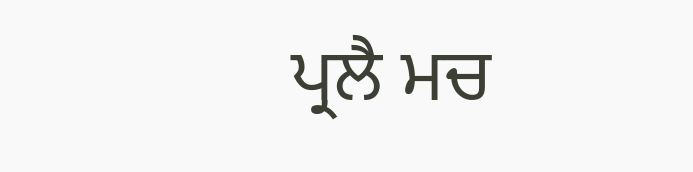ਪ੍ਰਲੈ ਮਚ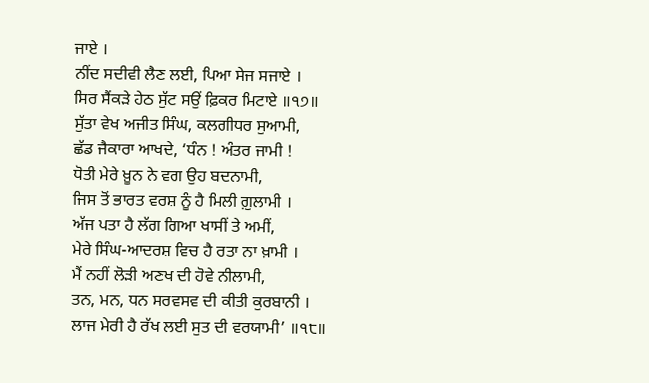ਜਾਏ ।
ਨੀਂਦ ਸਦੀਵੀ ਲੈਣ ਲਈ, ਪਿਆ ਸੇਜ ਸਜਾਏ ।
ਸਿਰ ਸੈਂਕੜੇ ਹੇਠ ਸੁੱਟ ਸਉਂ ਫ਼ਿਕਰ ਮਿਟਾਏ ॥੧੭॥
ਸੁੱਤਾ ਵੇਖ ਅਜੀਤ ਸਿੰਘ, ਕਲਗੀਧਰ ਸੁਆਮੀ,
ਛੱਡ ਜੈਕਾਰਾ ਆਖਦੇ, ‘ਧੰਨ ! ਅੰਤਰ ਜਾਮੀ !
ਧੋਤੀ ਮੇਰੇ ਖ਼ੂਨ ਨੇ ਵਗ ਉਹ ਬਦਨਾਮੀ,
ਜਿਸ ਤੋਂ ਭਾਰਤ ਵਰਸ਼ ਨੂੰ ਹੈ ਮਿਲੀ ਗ਼ੁਲਾਮੀ ।
ਅੱਜ ਪਤਾ ਹੈ ਲੱਗ ਗਿਆ ਖਾਸੀਂ ਤੇ ਅਮੀਂ,
ਮੇਰੇ ਸਿੰਘ-ਆਦਰਸ਼ ਵਿਚ ਹੈ ਰਤਾ ਨਾ ਖ਼ਾਮੀ ।
ਮੈਂ ਨਹੀਂ ਲੋੜੀ ਅਣਖ ਦੀ ਹੋਵੇ ਨੀਲਾਮੀ,
ਤਨ, ਮਨ, ਧਨ ਸਰਵਸਵ ਦੀ ਕੀਤੀ ਕੁਰਬਾਨੀ ।
ਲਾਜ ਮੇਰੀ ਹੈ ਰੱਖ ਲਈ ਸੁਤ ਦੀ ਵਰਯਾਮੀ’ ॥੧੮॥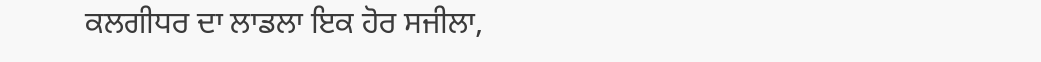ਕਲਗੀਧਰ ਦਾ ਲਾਡਲਾ ਇਕ ਹੋਰ ਸਜੀਲਾ,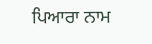ਪਿਆਰਾ ਨਾਮ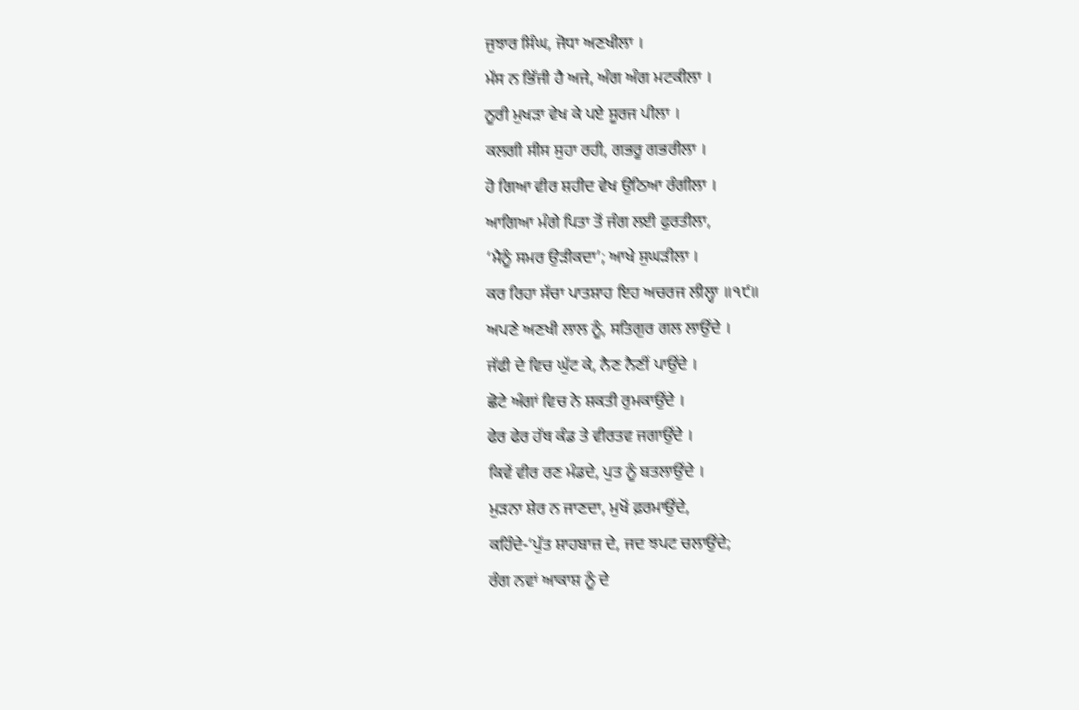ਜੁਝਾਰ ਸਿੰਘ, ਜੋਧਾ ਅਣਖੀਲਾ ।
ਮੱਸ ਨ ਭਿੱਜੀ ਹੈ ਅਜੇ, ਅੰਗ ਅੰਗ ਮਟਕੀਲਾ ।
ਨੂਰੀ ਮੁਖੜਾ ਵੇਖ ਕੇ ਪਏ ਸੂਰਜ ਪੀਲਾ ।
ਕਲਗੀ ਸੀਸ ਸੁਹਾ ਰਹੀ, ਗਭਰੂ ਗਭਰੀਲਾ ।
ਹੋ ਗਿਆ ਵੀਰ ਸ਼ਹੀਦ ਵੇਖ ਉਠਿਆ ਰੰਗੀਲਾ ।
ਆਗਿਆ ਮੰਗੇ ਪਿਤਾ ਤੋਂ ਜੰਗ ਲਈ ਫੁਰਤੀਲਾ,
‘ਮੈਨੂੰ ਸਮਰ ਉੜੀਕਦਾ’; ਆਖੇ ਸੁਘੜੀਲਾ ।
ਕਰ ਰਿਹਾ ਸੱਚਾ ਪਾਤਸ਼ਾਹ ਇਹ ਅਚਰਜ ਲੀਲ੍ਹਾ ॥੧੯॥
ਅਪਣੇ ਅਣਖੀ ਲਾਲ ਨੂੰ, ਸਤਿਗੁਰ ਗਲ ਲਾਉਂਦੇ ।
ਜੱਫੀ ਦੇ ਵਿਚ ਘੁੱਟ ਕੇ, ਨੈਣ ਨੈਣੀਂ ਪਾਉਂਦੇ ।
ਛੋਟੇ ਅੰਗਾਂ ਵਿਚ ਨੇ ਸ਼ਕਤੀ ਰੁਮਕਾਉਂਦੇ ।
ਫੇਰ ਫੇਰ ਹੱਥ ਕੰਡ ਤੇ ਵੀਰਤਵ ਜਗਾਉਂਦੇ ।
ਕਿਵੇਂ ਵੀਰ ਰਣ ਮੰਡਦੇ, ਪੁਤ ਨੂੰ ਬਤਲਾਉਂਦੇ ।
ਮੁੜਨਾ ਸ਼ੇਰ ਨ ਜਾਣਦਾ, ਮੁਖੋਂ ਫ਼ਰਮਾਉਂਦੇ,
ਕਹਿੰਦੇ-‘ਪੁੱਤ ਸ਼ਾਹਬਾਜ਼ ਦੇ, ਜਦ ਝਪਟ ਚਲਾਉਂਦੇ;
ਰੰਗ ਨਵਾਂ ਆਕਾਸ਼ ਨੂੰ ਦੇ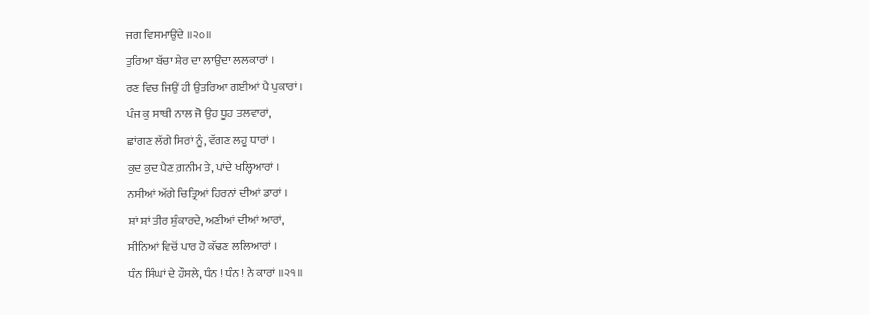ਜਗ ਵਿਸਮਾਉਂਦੇ ॥੨੦॥
ਤੁਰਿਆ ਬੱਚਾ ਸ਼ੇਰ ਦਾ ਲਾਉਂਦਾ ਲਲਕਾਰਾਂ ।
ਰਣ ਵਿਚ ਜਿਉਂ ਹੀ ਉਤਰਿਆ ਗਈਆਂ ਪੈ ਪੁਕਾਰਾਂ ।
ਪੰਜ ਕੁ ਸਾਥੀ ਨਾਲ ਜੋ ਉਹ ਧੂਹ ਤਲਵਾਰਾਂ,
ਛਾਂਗਣ ਲੱਗੇ ਸਿਰਾਂ ਨੂੰ, ਵੱਗਣ ਲਹੂ ਧਾਰਾਂ ।
ਕੁਦ ਕੁਦ ਪੈਣ ਗ਼ਨੀਮ ਤੇ, ਪਾਂਦੇ ਖਲ੍ਹਿਆਰਾਂ ।
ਨਸੀਆਂ ਅੱਗੇ ਚਿਤ੍ਰਿਆਂ ਹਿਰਨਾਂ ਦੀਆਂ ਡਾਰਾਂ ।
ਸ਼ਾਂ ਸ਼ਾਂ ਤੀਰ ਸ਼ੁੰਕਾਰਦੇ, ਅਣੀਆਂ ਦੀਆਂ ਆਰਾਂ,
ਸੀਨਿਆਂ ਵਿਚੋਂ ਪਾਰ ਹੋ ਕੱਢਣ ਲਲਿਆਰਾਂ ।
ਧੰਨ ਸਿੰਘਾਂ ਦੇ ਹੌਸਲੇ, ਧੰਨ ! ਧੰਨ ! ਨੇ ਕਾਰਾਂ ॥੨੧॥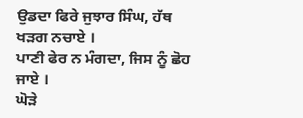ਉਡਦਾ ਫਿਰੇ ਜੁਝਾਰ ਸਿੰਘ, ਹੱਥ ਖੜਗ ਨਚਾਏ ।
ਪਾਣੀ ਫੇਰ ਨ ਮੰਗਦਾ, ਜਿਸ ਨੂੰ ਛੋਹ ਜਾਏ ।
ਘੋੜੇ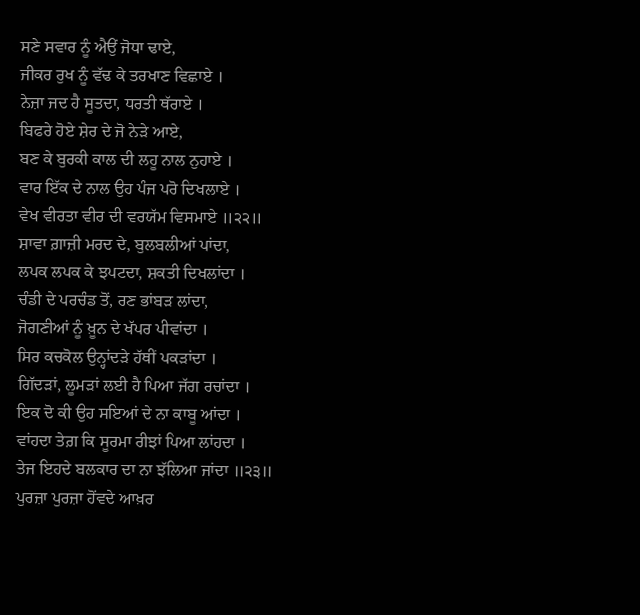ਸਣੇ ਸਵਾਰ ਨੂੰ ਐਉਂ ਜੋਧਾ ਢਾਏ,
ਜੀਕਰ ਰੁਖ ਨੂੰ ਵੱਢ ਕੇ ਤਰਖਾਣ ਵਿਛਾਏ ।
ਨੇਜ਼ਾ ਜਦ ਹੈ ਸੂਤਦਾ, ਧਰਤੀ ਥੱਰਾਏ ।
ਬਿਫਰੇ ਹੋਏ ਸ਼ੇਰ ਦੇ ਜੋ ਨੇੜੇ ਆਏ,
ਬਣ ਕੇ ਬੁਰਕੀ ਕਾਲ ਦੀ ਲਹੂ ਨਾਲ ਨੁਹਾਏ ।
ਵਾਰ ਇੱਕ ਦੇ ਨਾਲ ਉਹ ਪੰਜ ਪਰੋ ਦਿਖਲਾਏ ।
ਵੇਖ ਵੀਰਤਾ ਵੀਰ ਦੀ ਵਰਯੱਮ ਵਿਸਮਾਏ ॥੨੨॥
ਸ਼ਾਵਾ ਗ਼ਾਜ਼ੀ ਮਰਦ ਦੇ, ਬੁਲਬਲੀਆਂ ਪਾਂਦਾ,
ਲਪਕ ਲਪਕ ਕੇ ਝਪਟਦਾ, ਸ਼ਕਤੀ ਦਿਖਲਾਂਦਾ ।
ਚੰਡੀ ਦੇ ਪਰਚੰਡ ਤੋਂ, ਰਣ ਭਾਂਬੜ ਲਾਂਦਾ,
ਜੋਗਣੀਆਂ ਨੂੰ ਖ਼ੂਨ ਦੇ ਖੱਪਰ ਪੀਵਾਂਦਾ ।
ਸਿਰ ਕਚਕੋਲ ਉਨ੍ਹਾਂਦੜੇ ਹੱਥੀਂ ਪਕੜਾਂਦਾ ।
ਗਿੱਦੜਾਂ, ਲੂਮੜਾਂ ਲਈ ਹੈ ਪਿਆ ਜੱਗ ਰਚਾਂਦਾ ।
ਇਕ ਦੋ ਕੀ ਉਹ ਸਇਆਂ ਦੇ ਨਾ ਕਾਬੂ ਆਂਦਾ ।
ਵਾਂਹਦਾ ਤੇਗ਼ ਕਿ ਸੂਰਮਾ ਰੀਝਾਂ ਪਿਆ ਲਾਂਹਦਾ ।
ਤੇਜ ਇਹਦੇ ਬਲਕਾਰ ਦਾ ਨਾ ਝੱਲਿਆ ਜਾਂਦਾ ॥੨੩॥
ਪੁਰਜ਼ਾ ਪੁਰਜ਼ਾ ਹੋਂਵਦੇ ਆਖ਼ਰ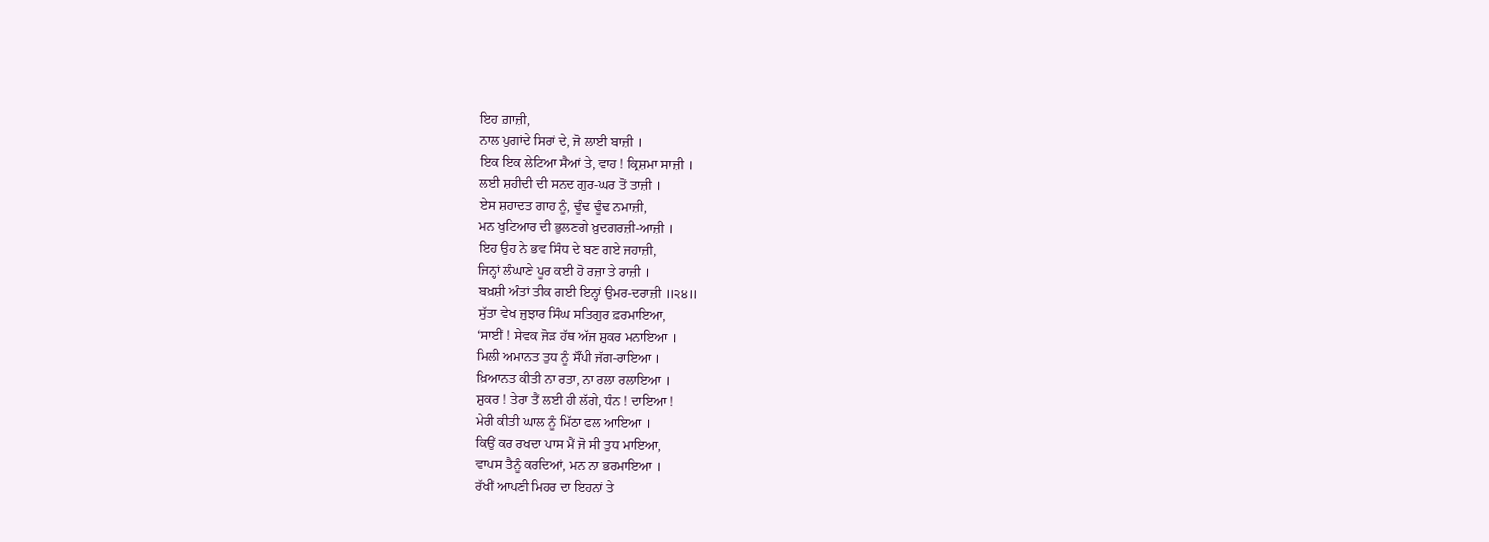ਇਹ ਗ਼ਾਜ਼ੀ,
ਨਾਲ ਪੁਗਾਂਦੇ ਸਿਰਾਂ ਦੇ, ਜੋ ਲਾਈ ਬਾਜ਼ੀ ।
ਇਕ ਇਕ ਲੇਟਿਆ ਸੈਆਂ ਤੇ, ਵਾਹ ! ਕ੍ਰਿਸ਼ਮਾ ਸਾਜ਼ੀ ।
ਲਈ ਸ਼ਹੀਦੀ ਦੀ ਸਨਦ ਗੁਰ-ਘਰ ਤੋਂ ਤਾਜ਼ੀ ।
ਏਸ ਸ਼ਹਾਦਤ ਗਾਹ ਨੂੰ, ਢੂੰਢ ਢੂੰਢ ਨਮਾਜ਼ੀ,
ਮਨ ਖੁਟਿਆਰ ਦੀ ਭੁਲਣਗੇ ਖ਼ੁਦਗਰਜ਼ੀ-ਆਜ਼ੀ ।
ਇਹ ਉਹ ਨੇ ਭਵ ਸਿੰਧ ਦੇ ਬਣ ਗਏ ਜਹਾਜ਼ੀ,
ਜਿਨ੍ਹਾਂ ਲੰਘਾਣੇ ਪੂਰ ਕਈ ਹੋ ਰਜ਼ਾ ਤੇ ਰਾਜ਼ੀ ।
ਬਖ਼ਸ਼ੀ ਅੰਤਾਂ ਤੀਕ ਗਈ ਇਨ੍ਹਾਂ ਉਮਰ-ਦਰਾਜ਼ੀ ॥੨੪॥
ਸੁੱਤਾ ਵੇਖ ਜੁਝਾਰ ਸਿੰਘ ਸਤਿਗੁਰ ਫ਼ਰਮਾਇਆ,
‘ਸਾਈਂ ! ਸੇਵਕ ਜੋੜ ਹੱਥ ਅੱਜ ਸ਼ੁਕਰ ਮਨਾਇਆ ।
ਮਿਲੀ ਅਮਾਨਤ ਤੁਧ ਨੂੰ ਸੌਂਪੀ ਜੱਗ-ਰਾਇਆ ।
ਖ਼ਿਆਨਤ ਕੀਤੀ ਨਾ ਰਤਾ, ਨਾ ਰਲਾ ਰਲਾਇਆ ।
ਸ਼ੁਕਰ ! ਤੇਰਾ ਤੈਂ ਲਈ ਹੀ ਲੱਗੇ, ਧੰਨ ! ਦਾਇਆ !
ਮੇਰੀ ਕੀਤੀ ਘਾਲ ਨੂੰ ਮਿੱਠਾ ਫਲ ਆਇਆ ।
ਕਿਉਂ ਕਰ ਰਖਦਾ ਪਾਸ ਮੈਂ ਜੋ ਸੀ ਤੁਧ ਮਾਇਆ,
ਵਾਪਸ ਤੈਨੂੰ ਕਰਦਿਆਂ, ਮਨ ਨਾ ਭਰਮਾਇਆ ।
ਰੱਖੀਂ ਆਪਣੀ ਮਿਹਰ ਦਾ ਇਹਨਾਂ ਤੇ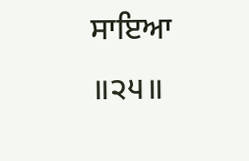ਸਾਇਆ ॥੨੫॥